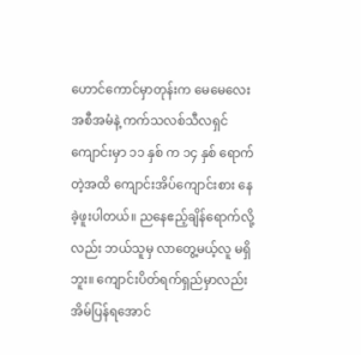ဟောင်ကောင်မှာတုန်းက မေမေလေး အစီအမံနဲ့ ကက်သလစ်သီလရှင်ကျောင်းမှာ ၁၁ နှစ် က ၁၄ နှစ် ရောက်တဲ့အထိ ကျောင်းအိပ်ကျောင်းစား နေခဲ့ဖူးပါတယ်။ ညနေဧည့်ချိန်ရောက်လို့လည်း ဘယ်သူမှ လာတွေ့မယ့်လူ မရှိဘူး။ ကျောင်းပိတ်ရက်ရှည်မှာလည်း အိမ်ပြန်ရအောင်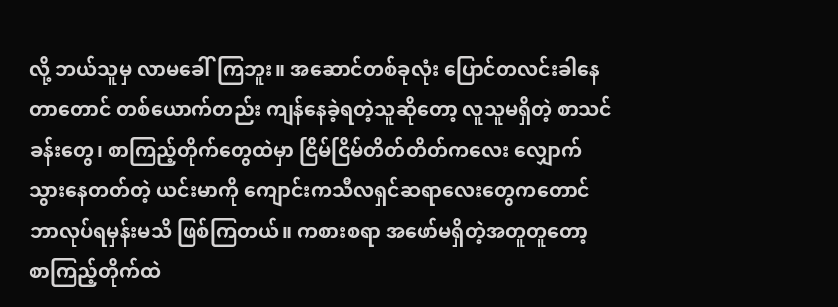လို့ ဘယ်သူမှ လာမခေါ်ကြဘူး။ အဆောင်တစ်ခုလုံး ပြောင်တလင်းခါနေတာတောင် တစ်ယောက်တည်း ကျန်နေခဲ့ရတဲ့သူဆိုတော့ လူသူမရှိတဲ့ စာသင်ခန်းတွေ၊ စာကြည့်တိုက်တွေထဲမှာ ငြိမ်ငြိမ်တိတ်တိတ်ကလေး လျှောက်သွားနေတတ်တဲ့ ယင်းမာကို ကျောင်းကသီလရှင်ဆရာလေးတွေကတောင် ဘာလုပ်ရမှန်းမသိ ဖြစ်ကြတယ်။ ကစားစရာ အဖော်မရှိတဲ့အတူတူတော့ စာကြည့်တိုက်ထဲ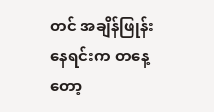တင် အချိန်ဖြုန်းနေရင်းက တနေ့တော့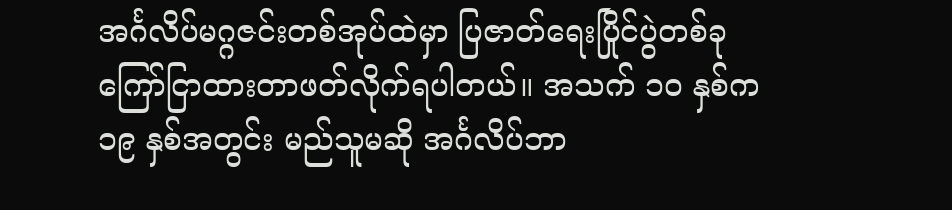အင်္ဂလိပ်မဂ္ဂဇင်းတစ်အုပ်ထဲမှာ ပြဇာတ်ရေးပြိုင်ပွဲတစ်ခု ကြော်ငြာထားတာဖတ်လိုက်ရပါတယ်။ အသက် ၁ဝ နှစ်က ၁၉ နှစ်အတွင်း မည်သူမဆို အင်္ဂလိပ်ဘာ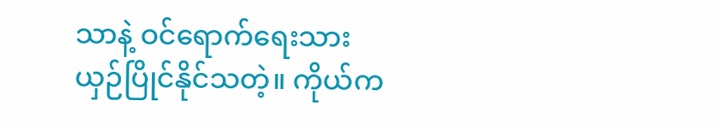သာနဲ့ ဝင်ရောက်ရေးသား ယှဉ်ပြိုင်နိုင်သတဲ့။ ကိုယ်က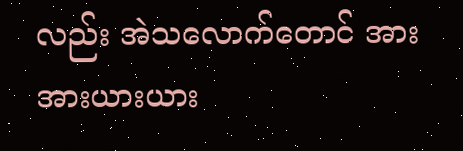လည်း အဲသလောက်တောင် အားအားယားယား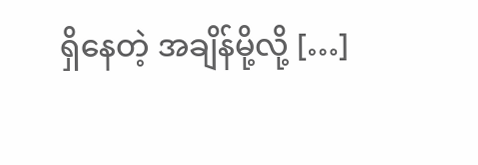ရှိနေတဲ့ အချိန်မို့လို့ […]